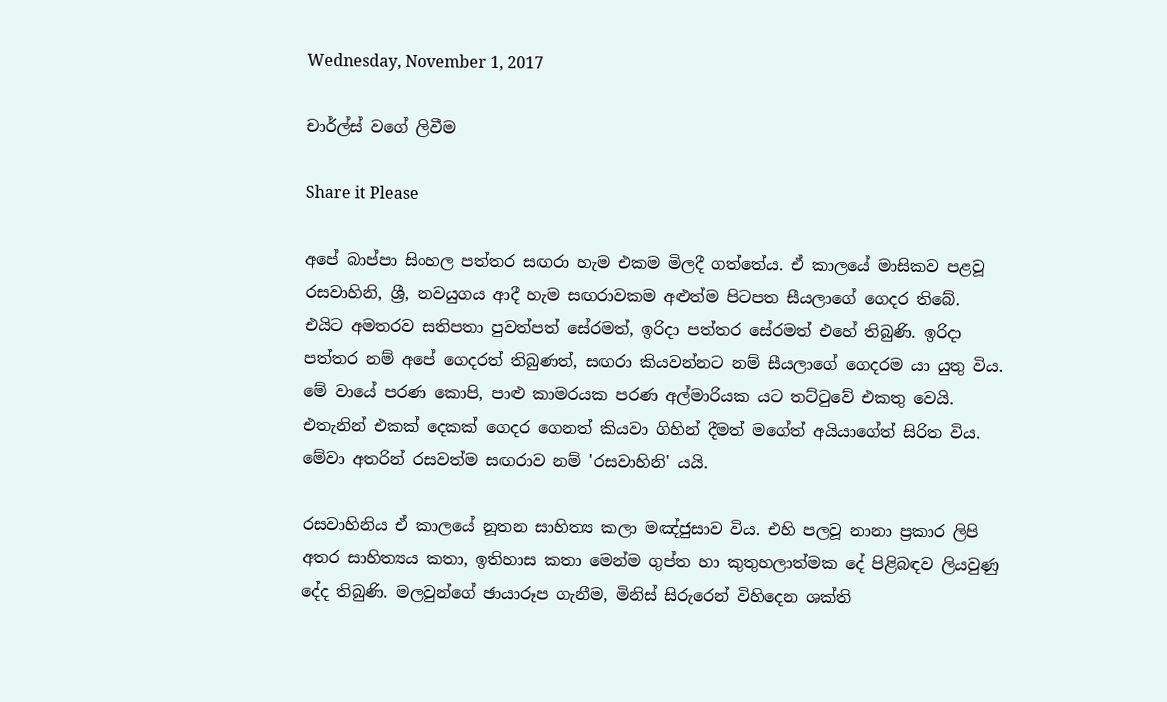Wednesday, November 1, 2017

චාර්ල්ස් වගේ ලිවීම

Share it Please

අපේ බාප්පා සිංහල පත්තර සඟරා හැම එකම මිලදී ගත්තේය. ඒ කාලයේ මාසිකව පළවූ රසවාහිනි, ශ්‍රී, නවයුගය ආදී හැම සඟරාවකම අළුත්ම පිටපත සීයලාගේ ගෙදර තිබේ. එයිට අමතරව සතිපතා පුවත්පත් සේරමත්, ඉරිදා පත්තර සේරමත් එහේ තිබුණි. ඉරිදා පත්තර නම් අපේ ගෙදරත් තිබුණත්, සඟරා කියවන්නට නම් සීයලාගේ ගෙදරම යා යුතු විය. මේ වායේ පරණ කොපි, පාළු කාමරයක පරණ අල්මාරියක යට තට්ටුවේ එකතු වෙයි. එතැනින් එකක් දෙකක් ගෙදර ගෙනත් කියවා ගිහින් දීමත් මගේත් අයියාගේත් සිරිත විය. මේවා අතරින් රසවත්ම සඟරාව නම් 'රසවාහිනි' යයි.

රසවාහිනිය ඒ කාලයේ නූතන සාහිත්‍ය කලා මඤ්ජුසාව විය. එහි පලවූ නානා ප්‍රකාර ලිපි අතර සාහිත්‍යය කතා, ඉතිහාස කතා මෙන්ම ගුප්ත හා කුතුහලාත්මක දේ පිළිබඳව ලියවුණු දේද තිබුණි. මලවුන්ගේ ඡායාරූප ගැනීම, මිනිස් සිරුරෙන් විහිදෙන ශක්ති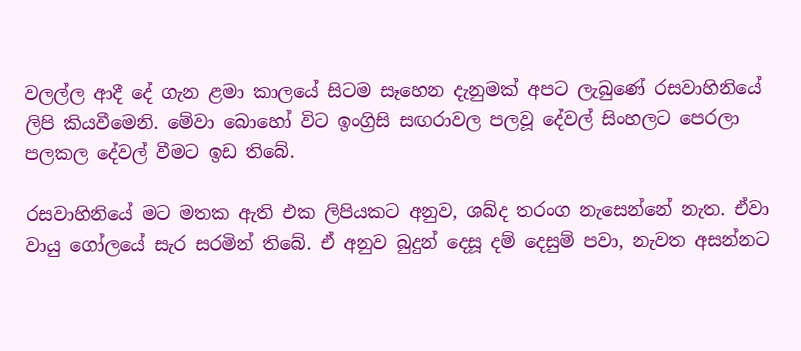වලල්ල ආදී දේ ගැන ළමා කාලයේ සිටම සෑහෙන දැනුමක් අපට ලැබුණේ රසවාහිනියේ ලිපි කියවීමෙනි. මේවා බොහෝ විට ඉංග්‍රිසි සඟරාවල පලවූ දේවල් සිංහලට පෙරලා පලකල දේවල් වීමට ඉඩ තිබේ.

රසවාහිනියේ මට මතක ඇති එක ලිපියකට අනුව, ශබ්ද තරංග නැසෙන්නේ නැත. ඒවා වායු ගෝලයේ සැර සරමින් තිබේ. ඒ අනුව බුදුන් දෙසූ දම් දෙසුම් පවා, නැවත අසන්නට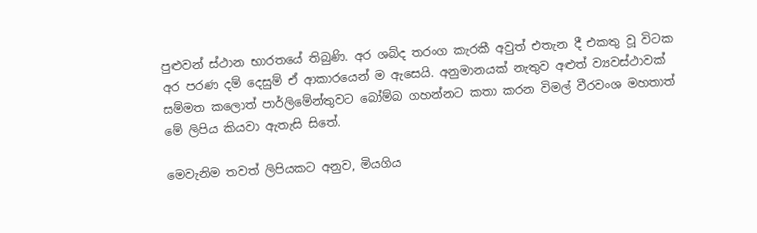පුළුවන් ස්ථාන භාරතයේ තිබුණි. අර ශබ්ද තරංග කැරකී අවුත් එතැන දී එකතු වූ විටක අර පරණ දම් දෙසුම් ඒ ආකාරයෙන් ම ඇසෙයි. අනුමානයක් නැතුව අළුත් ව්‍යවස්ථාවක්  සම්මත කලොත් පාර්ලිමේන්තුවට බෝම්බ ගහන්නට කතා කරන විමල් වීරවංශ මහතාත් මේ ලිපිය කියවා ඇතැසි සිතේ.

මෙවැනිම තවත් ලිපියකට අනුව, මියගිය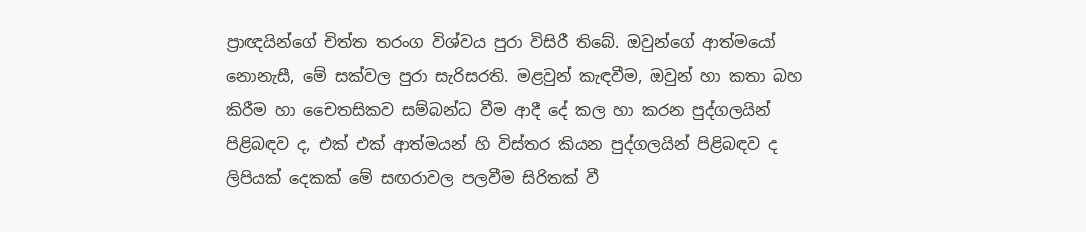ප්‍රාඥයින්ගේ චිත්ත තරංග විශ්වය පුරා විසිරී තිබේ. ඔවුන්ගේ ආත්මයෝ නොනැසී, මේ සක්වල පුරා සැරිසරති. මළවුන් කැඳවීම, ඔවුන් හා කතා බහ කිරීම හා චෛතසිකව සම්බන්ධ වීම ආදී දේ කල හා කරන පුද්ගලයින් පිළිබඳව ද, එක් එක් ආත්මයන් හි විස්තර කියන පුද්ගලයින් පිළිබඳව ද ලිපියක් දෙකක් මේ සඟරාවල පලවීම සිරිතක් වී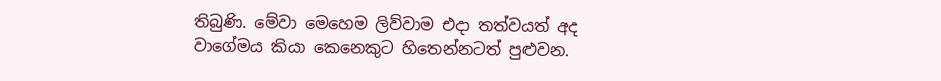තිබුණි. මේවා මෙහෙම ලිව්වාම එදා තත්වයත් අද වාගේමය කියා කෙනෙකුට හිතෙන්නටත් පුළුවන.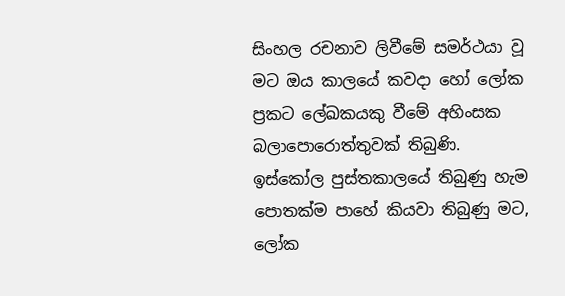සිංහල රචනාව ලිවීමේ සමර්ථයා වූ මට ඔය කාලයේ කවදා හෝ ලෝක ප්‍රකට ලේඛකයකු වීමේ අහිංසක බලාපොරොත්තුවක් තිබුණි. ඉස්කෝල පුස්තකාලයේ තිබුණු හැම පොතක්ම පාහේ කියවා තිබුණු මට, ලෝක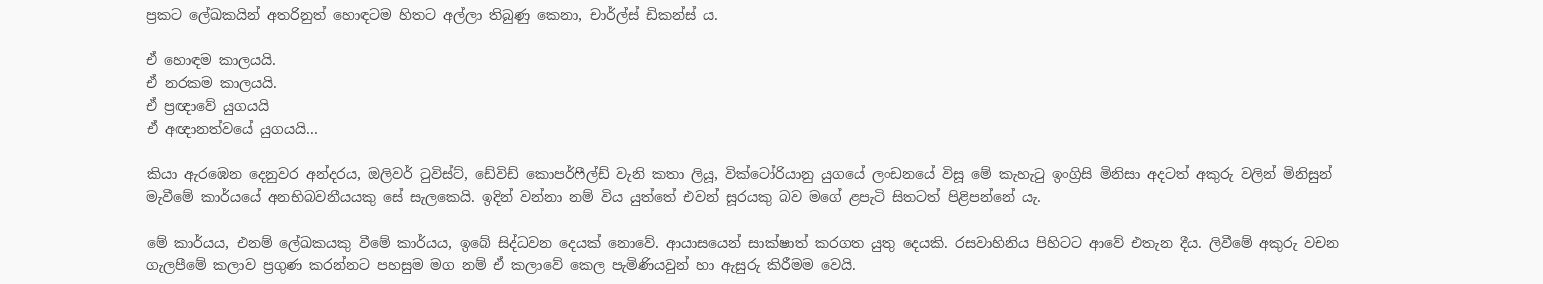ප්‍රකට ලේඛකයින් අතරිනුත් හොඳටම හිතට අල්ලා තිබුණු කෙනා, චාර්ල්ස් ඩිකන්ස් ය.

ඒ හොඳම කාලයයි.
ඒ නරකම කාලයයි.
ඒ ප්‍රඥාවේ යුගයයි
ඒ අඥානත්වයේ යුගයයි...

කියා ඇරඹෙන දෙනුවර අන්දරය, ඔලිවර් ටුවිස්ට්, ඩේවිඩ් කොපර්ෆීල්ඩ් වැනි කතා ලියූ, වික්ටෝරියානු යුගයේ ලංඩනයේ විසූ මේ කැහැටු ඉංග්‍රිසි මිනිසා අදටත් අකුරු වලින් මිනිසුන් මැවීමේ කාර්යයේ අනභිබවනීයයකු සේ සැලකෙයි. ඉදින් වන්නා නම් විය යුත්තේ එවන් සූරයකු බව මගේ ළපැටි සිතටත් පිළිපන්නේ යැ.

මේ කාර්යය, එනම් ලේඛකයකු වීමේ කාර්යය, ඉබේ සිද්ධවන දෙයක් නොවේ. ආයාසයෙන් සාක්ෂාත් කරගත යුතු දෙයකි. රසවාහිනිය පිහිටට ආවේ එතැන දීය. ලිවීමේ අකුරු වචන ගැලපීමේ කලාව ප්‍රගුණ කරන්නට පහසුම මග නම් ඒ කලාවේ කෙල පැමිණියවුන් හා ඇසුරු කිරීමම වෙයි.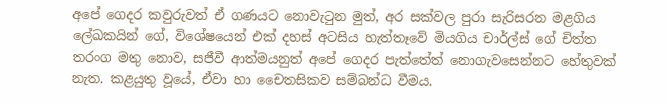අපේ ගෙදර කවුරුවත් ඒ ගණයට නොවැටුන මුත්, අර සක්වල පුරා සැරිසරන මළගිය ලේඛකයින් ගේ, විශේෂයෙන් එක් දහස් අටසිය හැත්තෑවේ මියගිය චාර්ල්ස් ගේ චිත්ත තරංග මතු නොව, සජීවී ආත්මයනුත් අපේ ගෙදර පැත්තේත් නොගැවසෙන්නට හේතුවක් නැත. කළයුතු වූයේ, ඒවා හා චෛතසිකව සම්බන්ධ වීමය.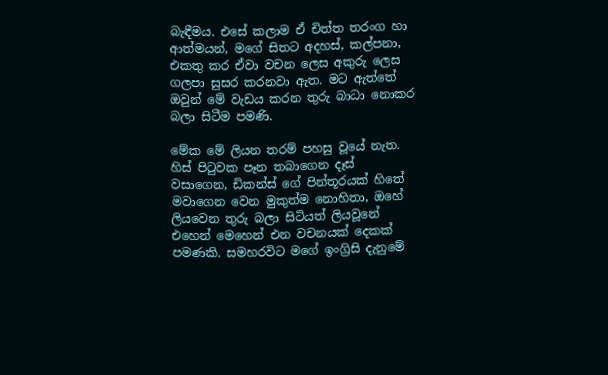බැඳීමය. එසේ කලාම ඒ චිත්ත තරංග හා ආත්මයන්, මගේ සිතට අදහස්, කල්පනා, එකතු කර ඒවා වචන ලෙස අකුරු ලෙස ගලපා සුසර කරනවා ඇත. මට ඇත්තේ ඔවුන් මේ වැඩය කරන තුරු බාධා නොකර බලා සිටීම පමණි.

මේක මේ ලියන තරම් පහසු වූයේ නැත. හිස් පිටුවක පෑන තබාගෙන දෑස් වසාගෙන, ඩිකන්ස් ගේ පින්තූරයක් හිතේ මවාගෙන වෙන මුකුත්ම නොහිතා, ඔහේ ලියවෙන තුරු බලා සිටියත් ලියවූනේ එහෙන් මෙහෙන් එන වචනයක් දෙකක් පමණකි. සමහරවිට මගේ ඉංග්‍රිසි දැනුමේ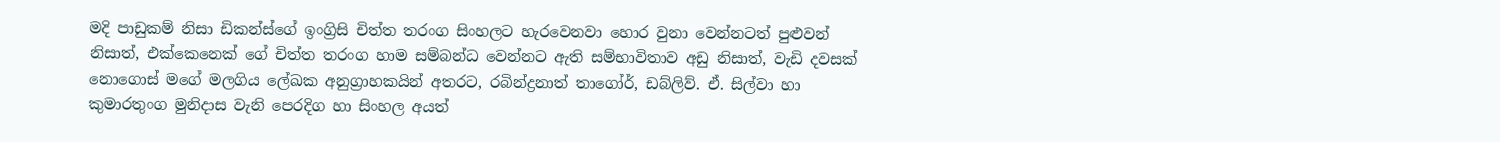මදි පාඩුකම් නිසා ඩිකන්ස්ගේ ඉංග්‍රිසි චිත්ත තරංග සිංහලට හැරවෙනවා හොර වුනා වෙන්නටත් පුළුවන් නිසාත්, එක්කෙනෙක් ගේ චිත්ත තරංග හාම සම්බන්ධ වෙන්නට ඇති සම්භාවිතාව අඩු නිසාත්, වැඩි දවසක් නොගොස් මගේ මලගිය ලේඛක අනුග්‍රාහකයින් අතරට, රබින්ද්‍රනාත් තාගෝර්, ඩබ්ලිව්. ඒ. සිල්වා හා කුමාරතුංග මුනිදාස වැනි පෙරදිග හා සිංහල අයත්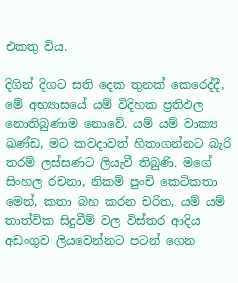එකතු විය.

දිගින් දිගට සති දෙක තුනක් කෙරෙද්දී, මේ අභ්‍යාසයේ යම් විදිහක ප්‍රතිඵල නොතිබුණාම නොවේ. යම් යම් වාක්‍ය ඛණ්ඩ, මට කවදාවත් හිතාගන්නට බැරි තරම් ලස්සණට ලියැවී තිබුණි. මගේ සිංහල රචනා, නිකම් පුංචි කෙටිකතා මෙන්, කතා බහ කරන චරිත, යම් යම් තාත්වික සිදුවීම් වල විස්තර ආදිය අඩංගුව ලියවෙන්නට පටන් ගෙන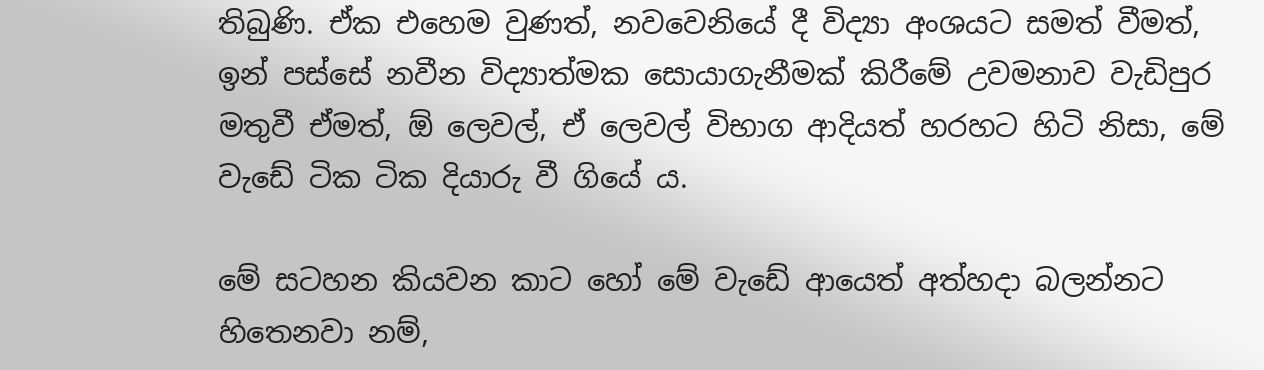තිබුණි. ඒක එහෙම වුණත්, නවවෙනියේ දී විද්‍යා අංශයට සමත් වීමත්, ඉන් පස්සේ නවීන විද්‍යාත්මක සොයාගැනීමක් කිරීමේ උවමනාව වැඩිපුර මතුවී ඒමත්, ඕ ලෙවල්, ඒ ලෙවල් විභාග ආදියත් හරහට හිටි නිසා, මේ වැඩේ ටික ටික දියාරු වී ගියේ ය.

මේ සටහන කියවන කාට හෝ මේ වැඩේ ආයෙත් අත්හදා බලන්නට හිතෙනවා නම්,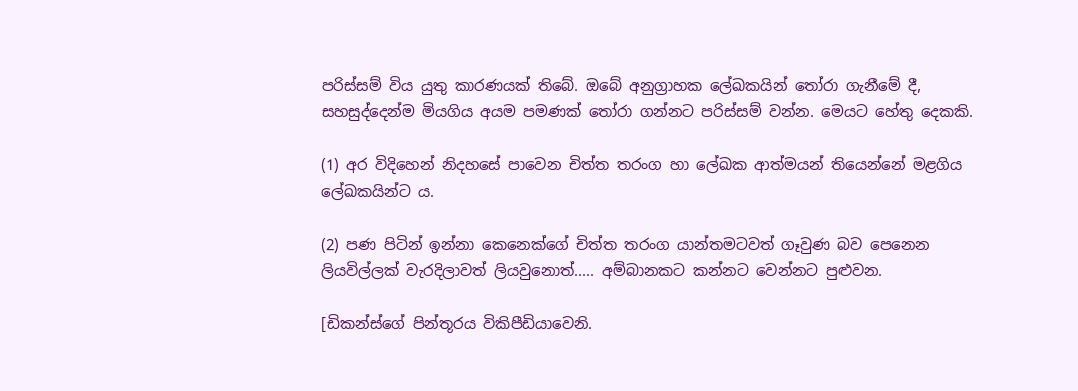පරිස්සම් විය යුතු කාරණයක් තිබේ. ඔබේ අනුග්‍රාහක ලේඛකයින් තෝරා ගැනීමේ දී, සහසුද්දෙන්ම මියගිය අයම පමණක් තෝරා ගන්නට පරිස්සම් වන්න. මෙයට හේතු දෙකකි.

(1) අර විදිහෙන් නිදහසේ පාවෙන චිත්ත තරංග හා ලේඛක ආත්මයන් තියෙන්නේ මළගිය ලේඛකයින්ට ය.

(2) පණ පිටින් ඉන්නා කෙනෙක්ගේ චිත්ත තරංග යාන්තමටවත් ගෑවුණ බව පෙනෙන ලියවිල්ලක් වැරදිලාවත් ලියවුනොත්..... අම්බානකට කන්නට වෙන්නට පුළුවන.

[ඩිකන්ස්ගේ පින්තූරය විකිපීඩියාවෙනි.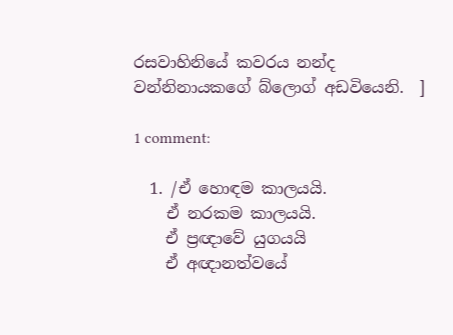රසවාහිනියේ කවරය නන්ද වන්නිනායකගේ බ්ලොග් අඩවියෙනි.  ]

1 comment:

  1. /ඒ හොඳම කාලයයි.
    ඒ නරකම කාලයයි.
    ඒ ප්‍රඥාවේ යුගයයි
    ඒ අඥානත්වයේ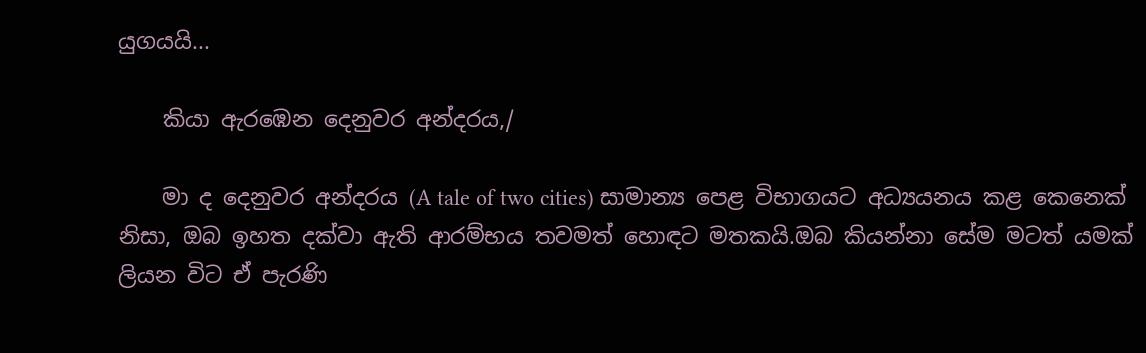යුගයයි...

    කියා ඇරඹෙන දෙනුවර අන්දරය,/

    මා ද දෙනුවර අන්දරය (A tale of two cities) සාමාන්‍ය පෙළ විභාගයට අධ්‍යයනය කළ කෙනෙක් නිසා, ඔබ ඉහත දක්වා ඇති ආරම්භය තවමත් හොඳට මතකයි.ඔබ කියන්නා සේම මටත් යමක් ලියන විට ඒ පැරණි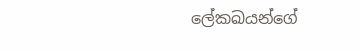ලේකඛයන්ගේ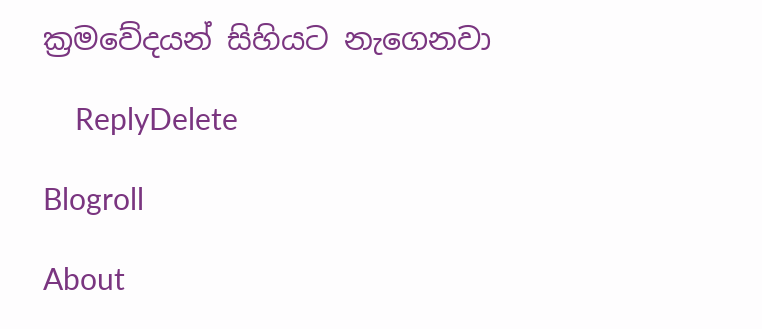ක්‍රමවේදයන් සිහියට නැගෙනවා

    ReplyDelete

Blogroll

About